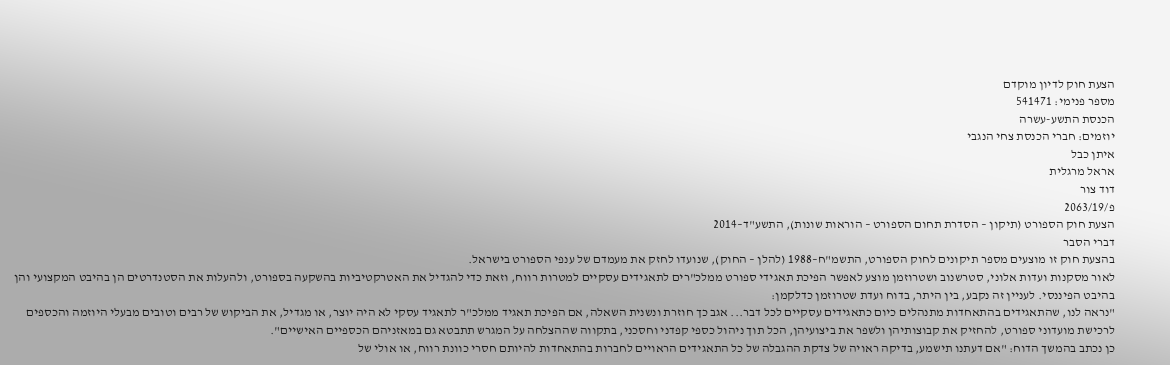הצעת חוק לדיון מוקדם
מספר פנימי: 541471
הכנסת התשע-עשרה
יוזמים: חברי הכנסת צחי הנגבי
איתן כבל
אראל מרגלית
דוד צור
פ/2063/19
הצעת חוק הספורט (תיקון – הסדרת תחום הספורט – הוראות שונות), התשע"ד–2014
דברי הסבר
בהצעת חוק זו מוצעים מספר תיקונים לחוק הספורט, התשמ"ח–1988 (להלן – החוק), שנועדו לחזק את מעמדם של ענפי הספורט בישראל.
לאור מסקנות ועדות אלוני, סטרשנוב ושטרוזמן מוצע לאפשר הפיכת תאגידי ספורט ממלכ"רים לתאגידים עסקיים למטרות רווח, וזאת כדי להגדיל את האטרקטיביות בהשקעה בספורט, ולהעלות את הסטנדרטים הן בהיבט המקצועי והן בהיבט הפיננסי. לעניין זה נקבע, בין היתר, בדוח ועדת שטרוזמן כדלקמן:
"נראה לנו, שהתאגידים בהתאחדות מתנהלים כיום כתאגידים עסקיים לכל דבר... אגב כך חוזרת ונשנית השאלה, אם הפיכת תאגיד ממלכ"ר לתאגיד עסקי לא היה יוצר, או מגדיל, את הביקוש של רבים וטובים מבעלי היוזמה והכספים לרכישת מועדוני ספורט, להחזיק את קבוצותיהן ולשפר את ביצועיהן, הכל תוך ניהול כספי קפדני וחסכני, בתקווה שההצלחה על המגרש תתבטא גם במאזניהם הכספיים האישיים".
כן נכתב בהמשך הדוח: "אם דעתנו תישמע, בדיקה ראויה של צדקת ההגבלה של כל התאגידים הראויים לחברות בהתאחדות להיותם חסרי כוונת רווח, או אולי של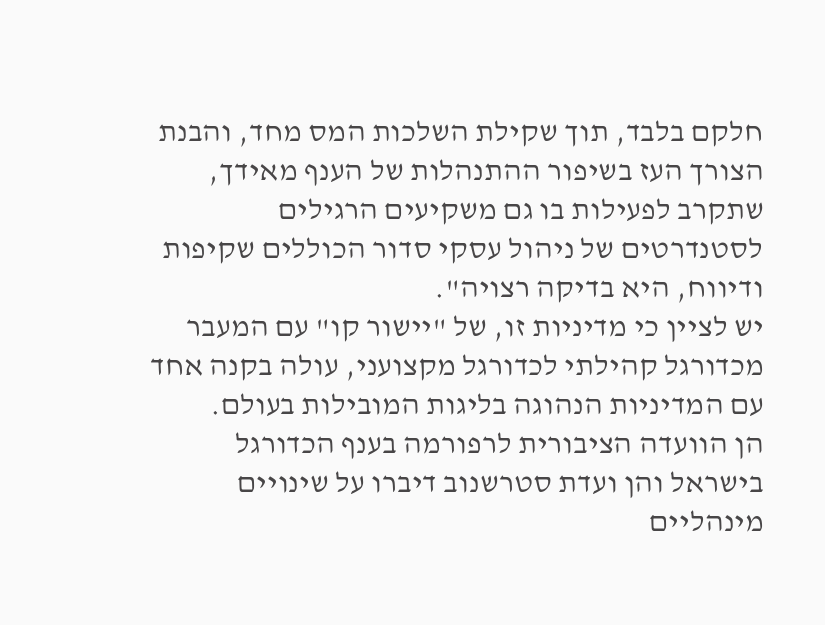חלקם בלבד, תוך שקילת השלכות המס מחד, והבנת הצורך העז בשיפור ההתנהלות של הענף מאידך, שתקרב לפעילות בו גם משקיעים הרגילים לסטנדרטים של ניהול עסקי סדור הכוללים שקיפות ודיווח, היא בדיקה רצויה".
יש לציין כי מדיניות זו, של "יישור קו" עם המעבר מכדורגל קהילתי לכדורגל מקצועני, עולה בקנה אחד עם המדיניות הנהוגה בליגות המובילות בעולם.
הן הוועדה הציבורית לרפורמה בענף הכדורגל בישראל והן ועדת סטרשנוב דיברו על שינויים מינהליים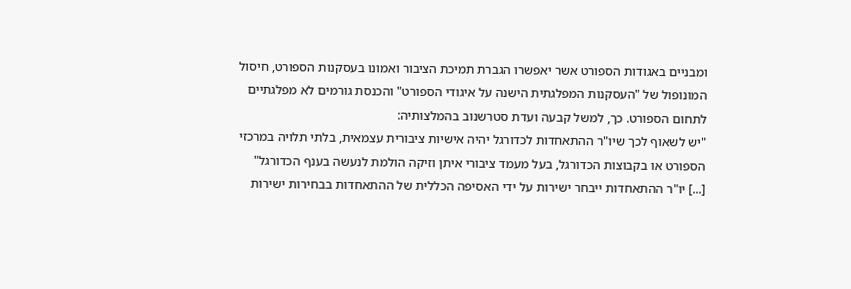ומבניים באגודות הספורט אשר יאפשרו הגברת תמיכת הציבור ואמונו בעסקנות הספורט, חיסול המונופול של "העסקנות המפלגתית הישנה על איגודי הספורט" והכנסת גורמים לא מפלגתיים לתחום הספורט. כך, למשל קבעה ועדת סטרשנוב בהמלצותיה:
"יש לשאוף לכך שיו"ר ההתאחדות לכדורגל יהיה אישיות ציבורית עצמאית, בלתי תלויה במרכזי הספורט או בקבוצות הכדורגל, בעל מעמד ציבורי איתן וזיקה הולמת לנעשה בענף הכדורגל" [...] יו"ר ההתאחדות ייבחר ישירות על ידי האסיפה הכללית של ההתאחדות בבחירות ישירות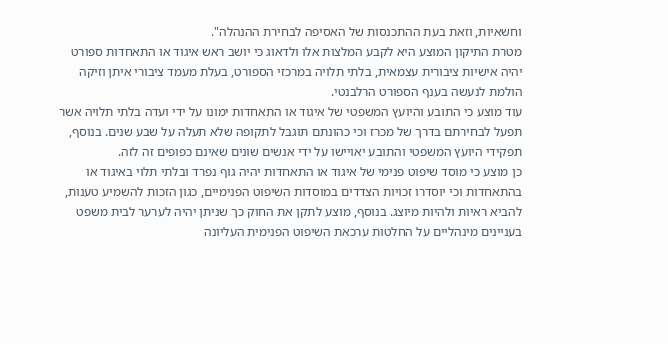וחשאיות, וזאת בעת ההתכנסות של האסיפה לבחירת ההנהלה".
מטרת התיקון המוצע היא לקבע המלצות אלו ולדאוג כי יושב ראש איגוד או התאחדות ספורט יהיה אישיות ציבורית עצמאית, בלתי תלויה במרכזי הספורט, בעלת מעמד ציבורי איתן וזיקה הולמת לנעשה בענף הספורט הרלבנטי.
עוד מוצע כי התובע והיועץ המשפטי של איגוד או התאחדות ימונו על ידי ועדה בלתי תלויה אשר תפעל לבחירתם בדרך של מכרז וכי כהונתם תוגבל לתקופה שלא תעלה על שבע שנים. בנוסף, תפקידי היועץ המשפטי והתובע יאויישו על ידי אנשים שונים שאינם כפופים זה לזה.
כן מוצע כי מוסד שיפוט פנימי של איגוד או התאחדות יהיה גוף נפרד ובלתי תלוי באיגוד או בהתאחדות וכי יוסדרו זכויות הצדדים במוסדות השיפוט הפנימיים, כגון הזכות להשמיע טענות, להביא ראיות ולהיות מיוצג. בנוסף, מוצע לתקן את החוק כך שניתן יהיה לערער לבית משפט בעניינים מינהליים על החלטות ערכאת השיפוט הפנימית העליונה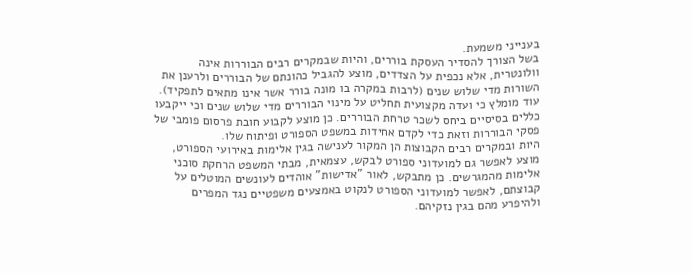בענייני משמעת.
בשל הצורך להסדיר העסקת בוררים, והיות שבמקרים רבים הבוררות אינה וולונטרית, אלא נכפית על הצדדים, מוצע להגביל כהונתם של הבוררים ולרענן את השורות מדי שלוש שנים (לרבות במקרה בו מונה בורר אשר אינו מתאים לתפקיד). עוד מומלץ כי ועדה מקצועית תחליט על מינוי הבוררים מדי שלוש שנים וכי ייקבעו כללים בסיסיים ביחס לשכר טרחת הבוררים. כן מוצע לקבוע חובת פרסום פומבי של פסקי הבוררות וזאת כדי לקדם אחידות במשפט הספורט ופיתוח שלו.
היות ובמקרים רבים הקבוצות הן המקור לענישה בגין אלימות באירועי הספורט, מוצע לאפשר גם למועדוני ספורט לבקש, עצמאית, מבתי המשפט הרחקת סוכני אלימות מהמגרשים. כן מתבקש, לאור "אדישות" אוהדים לעונשים המוטלים על קבוצתם, לאפשר למועדוני הספורט לנקוט באמצעים משפטיים נגד המפרים ולהיפרע מהם בגין נזקיהם.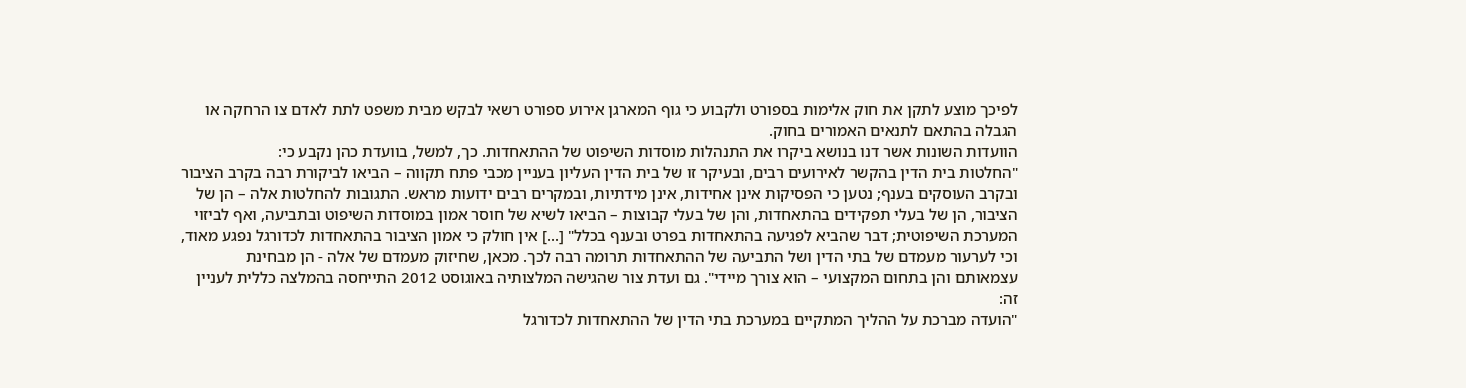לפיכך מוצע לתקן את חוק אלימות בספורט ולקבוע כי גוף המארגן אירוע ספורט רשאי לבקש מבית משפט לתת לאדם צו הרחקה או הגבלה בהתאם לתנאים האמורים בחוק.
הוועדות השונות אשר דנו בנושא ביקרו את התנהלות מוסדות השיפוט של ההתאחדות. כך, למשל, בוועדת כהן נקבע כי:
"החלטות בית הדין בהקשר לאירועים רבים, ובעיקר זו של בית הדין העליון בעניין מכבי פתח תקווה – הביאו לביקורת רבה בקרב הציבור ובקרב העוסקים בענף; נטען כי הפסיקות אינן אחידות, אינן מידתיות, ובמקרים רבים ידועות מראש. התגובות להחלטות אלה – הן של הציבור, הן של בעלי תפקידים בהתאחדות, והן של בעלי קבוצות – הביאו לשיא של חוסר אמון במוסדות השיפוט ובתביעה, ואף לביזוי המערכת השיפוטית; דבר שהביא לפגיעה בהתאחדות בפרט ובענף בכלל" [...] אין חולק כי אמון הציבור בהתאחדות לכדורגל נפגע מאוד, וכי לערעור מעמדם של בתי הדין ושל התביעה של ההתאחדות תרומה רבה לכך. מכאן, שחיזוק מעמדם של אלה - הן מבחינת עצמאותם והן בתחום המקצועי – הוא צורך מיידי". גם ועדת צור שהגישה המלצותיה באוגוסט 2012 התייחסה בהמלצה כללית לעניין זה:
"הועדה מברכת על ההליך המתקיים במערכת בתי הדין של ההתאחדות לכדורגל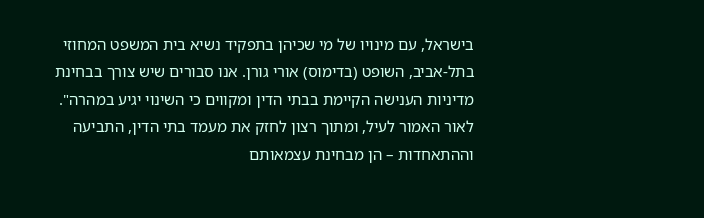בישראל, עם מינויו של מי שכיהן בתפקיד נשיא בית המשפט המחוזי בתל-אביב, השופט (בדימוס) אורי גורן. אנו סבורים שיש צורך בבחינת מדיניות הענישה הקיימת בבתי הדין ומקווים כי השינוי יגיע במהרה".
לאור האמור לעיל, ומתוך רצון לחזק את מעמד בתי הדין, התביעה וההתאחדות – הן מבחינת עצמאותם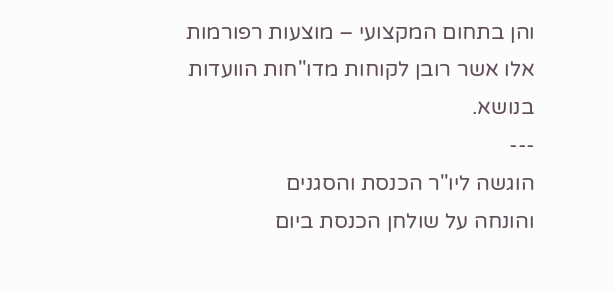והן בתחום המקצועי – מוצעות רפורמות אלו אשר רובן לקוחות מדו"חות הוועדות בנושא.
---
הוגשה ליו"ר הכנסת והסגנים
והונחה על שולחן הכנסת ביום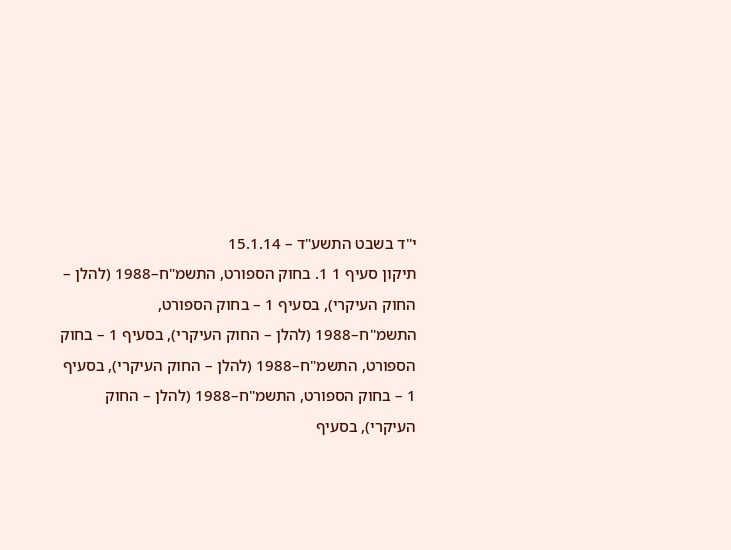י"ד בשבט התשע"ד – 15.1.14
תיקון סעיף 1 1. בחוק הספורט, התשמ"ח–1988 (להלן – החוק העיקרי), בסעיף 1 – בחוק הספורט, התשמ"ח–1988 (להלן – החוק העיקרי), בסעיף 1 – בחוק הספורט, התשמ"ח–1988 (להלן – החוק העיקרי), בסעיף 1 – בחוק הספורט, התשמ"ח–1988 (להלן – החוק העיקרי), בסעיף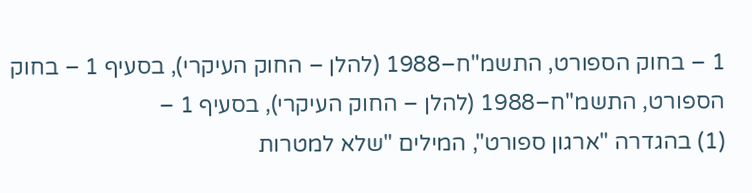1 – בחוק הספורט, התשמ"ח–1988 (להלן – החוק העיקרי), בסעיף 1 – בחוק הספורט, התשמ"ח–1988 (להלן – החוק העיקרי), בסעיף 1 –
(1) בהגדרה "ארגון ספורט", המילים "שלא למטרות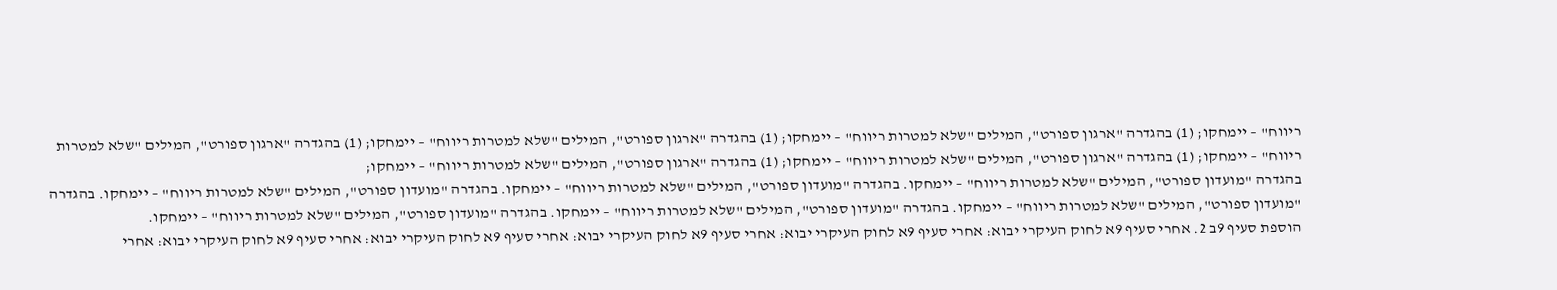ריווח" – יימחקו; (1) בהגדרה "ארגון ספורט", המילים "שלא למטרות ריווח" – יימחקו; (1) בהגדרה "ארגון ספורט", המילים "שלא למטרות ריווח" – יימחקו; (1) בהגדרה "ארגון ספורט", המילים "שלא למטרות ריווח" – יימחקו; (1) בהגדרה "ארגון ספורט", המילים "שלא למטרות ריווח" – יימחקו; (1) בהגדרה "ארגון ספורט", המילים "שלא למטרות ריווח" – יימחקו;
בהגדרה "מועדון ספורט", המילים "שלא למטרות ריווח" – יימחקו. בהגדרה "מועדון ספורט", המילים "שלא למטרות ריווח" – יימחקו. בהגדרה "מועדון ספורט", המילים "שלא למטרות ריווח" – יימחקו. בהגדרה "מועדון ספורט", המילים "שלא למטרות ריווח" – יימחקו. בהגדרה "מועדון ספורט", המילים "שלא למטרות ריווח" – יימחקו. בהגדרה "מועדון ספורט", המילים "שלא למטרות ריווח" – יימחקו.
הוספת סעיף 9ב 2. אחרי סעיף 9א לחוק העיקרי יבוא: אחרי סעיף 9א לחוק העיקרי יבוא: אחרי סעיף 9א לחוק העיקרי יבוא: אחרי סעיף 9א לחוק העיקרי יבוא: אחרי סעיף 9א לחוק העיקרי יבוא: אחרי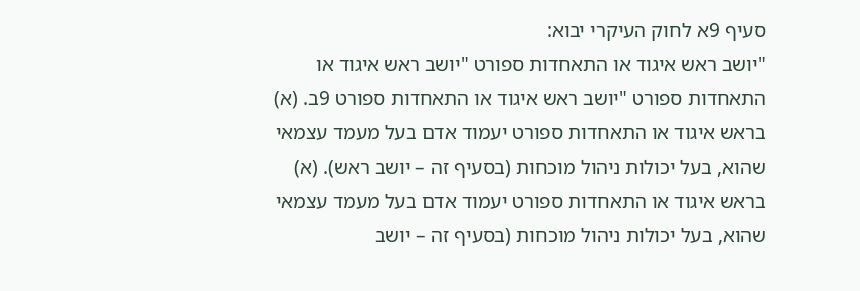סעיף 9א לחוק העיקרי יבוא:
"יושב ראש איגוד או התאחדות ספורט "יושב ראש איגוד או התאחדות ספורט "יושב ראש איגוד או התאחדות ספורט 9ב. (א) בראש איגוד או התאחדות ספורט יעמוד אדם בעל מעמד עצמאי שהוא, בעל יכולות ניהול מוכחות (בסעיף זה – יושב ראש). (א) בראש איגוד או התאחדות ספורט יעמוד אדם בעל מעמד עצמאי שהוא, בעל יכולות ניהול מוכחות (בסעיף זה – יושב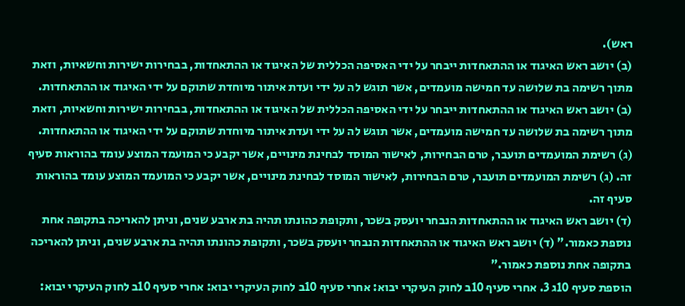ראש).
(ב) יושב ראש האיגוד או ההתאחדות ייבחר על ידי האסיפה הכללית של האיגוד או ההתאחדות, בבחירות ישירות וחשאיות, וזאת מתוך רשימה בת שלושה עד חמישה מועמדים, אשר תוגש לה על ידי ועדת איתור מיוחדת שתוקם על ידי האיגוד או ההתאחדות. (ב) יושב ראש האיגוד או ההתאחדות ייבחר על ידי האסיפה הכללית של האיגוד או ההתאחדות, בבחירות ישירות וחשאיות, וזאת מתוך רשימה בת שלושה עד חמישה מועמדים, אשר תוגש לה על ידי ועדת איתור מיוחדת שתוקם על ידי האיגוד או ההתאחדות.
(ג) רשימת המועמדים תועבר, טרם הבחירות, לאישור המוסד לבחינת מינויים, אשר יקבע כי המועמד המוצע עומד בהוראות סעיף זה. (ג) רשימת המועמדים תועבר, טרם הבחירות, לאישור המוסד לבחינת מינויים, אשר יקבע כי המועמד המוצע עומד בהוראות סעיף זה.
(ד) יושב ראש האיגוד או ההתאחדות הנבחר יועסק בשכר, ותקופת כהונתו תהיה בת ארבע שנים, וניתן להאריכה בתקופה אחת נוספת כאמור." (ד) יושב ראש האיגוד או ההתאחדות הנבחר יועסק בשכר, ותקופת כהונתו תהיה בת ארבע שנים, וניתן להאריכה בתקופה אחת נוספת כאמור."
הוספת סעיף 10ג 3. אחרי סעיף 10ב לחוק העיקרי יבוא: אחרי סעיף 10ב לחוק העיקרי יבוא: אחרי סעיף 10ב לחוק העיקרי יבוא: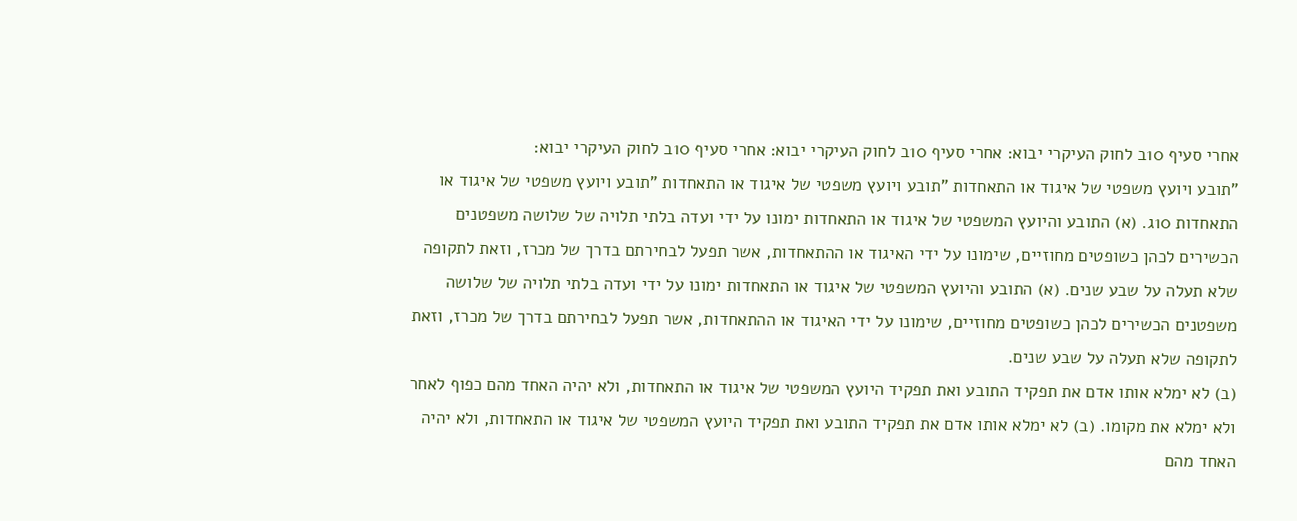אחרי סעיף 10ב לחוק העיקרי יבוא: אחרי סעיף 10ב לחוק העיקרי יבוא: אחרי סעיף 10ב לחוק העיקרי יבוא:
"תובע ויועץ משפטי של איגוד או התאחדות "תובע ויועץ משפטי של איגוד או התאחדות "תובע ויועץ משפטי של איגוד או התאחדות 10ג. (א) התובע והיועץ המשפטי של איגוד או התאחדות ימונו על ידי ועדה בלתי תלויה של שלושה משפטנים הכשירים לכהן כשופטים מחוזיים, שימונו על ידי האיגוד או ההתאחדות, אשר תפעל לבחירתם בדרך של מכרז, וזאת לתקופה שלא תעלה על שבע שנים. (א) התובע והיועץ המשפטי של איגוד או התאחדות ימונו על ידי ועדה בלתי תלויה של שלושה משפטנים הכשירים לכהן כשופטים מחוזיים, שימונו על ידי האיגוד או ההתאחדות, אשר תפעל לבחירתם בדרך של מכרז, וזאת לתקופה שלא תעלה על שבע שנים.
(ב) לא ימלא אותו אדם את תפקיד התובע ואת תפקיד היועץ המשפטי של איגוד או התאחדות, ולא יהיה האחד מהם כפוף לאחר ולא ימלא את מקומו. (ב) לא ימלא אותו אדם את תפקיד התובע ואת תפקיד היועץ המשפטי של איגוד או התאחדות, ולא יהיה האחד מהם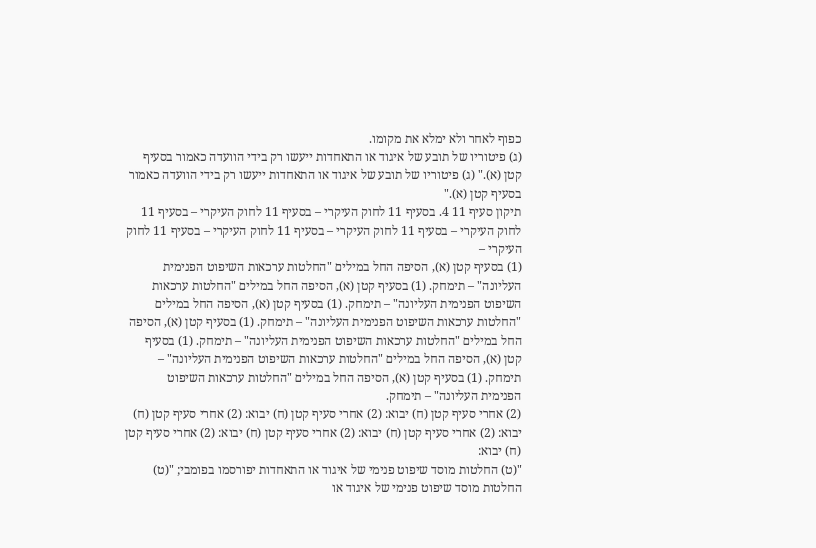כפוף לאחר ולא ימלא את מקומו.
(ג) פיטוריו של תובע של איגוד או התאחדות ייעשו רק בידי הוועדה כאמור בסעיף קטן (א)." (ג) פיטוריו של תובע של איגוד או התאחדות ייעשו רק בידי הוועדה כאמור בסעיף קטן (א)."
תיקון סעיף 11 4. בסעיף 11 לחוק העיקרי – בסעיף 11 לחוק העיקרי – בסעיף 11 לחוק העיקרי – בסעיף 11 לחוק העיקרי – בסעיף 11 לחוק העיקרי – בסעיף 11 לחוק העיקרי –
(1) בסעיף קטן (א), הסיפה החל במילים "החלטות ערכאות השיפוט הפנימית העליונה" – תימחק. (1) בסעיף קטן (א), הסיפה החל במילים "החלטות ערכאות השיפוט הפנימית העליונה" – תימחק. (1) בסעיף קטן (א), הסיפה החל במילים "החלטות ערכאות השיפוט הפנימית העליונה" – תימחק. (1) בסעיף קטן (א), הסיפה החל במילים "החלטות ערכאות השיפוט הפנימית העליונה" – תימחק. (1) בסעיף קטן (א), הסיפה החל במילים "החלטות ערכאות השיפוט הפנימית העליונה" – תימחק. (1) בסעיף קטן (א), הסיפה החל במילים "החלטות ערכאות השיפוט הפנימית העליונה" – תימחק.
(2) אחרי סעיף קטן (ח) יבוא: (2) אחרי סעיף קטן (ח) יבוא: (2) אחרי סעיף קטן (ח) יבוא: (2) אחרי סעיף קטן (ח) יבוא: (2) אחרי סעיף קטן (ח) יבוא: (2) אחרי סעיף קטן (ח) יבוא:
"(ט) החלטות מוסד שיפוט פנימי של איגוד או התאחדות יפורסמו בפומבי; "(ט) החלטות מוסד שיפוט פנימי של איגוד או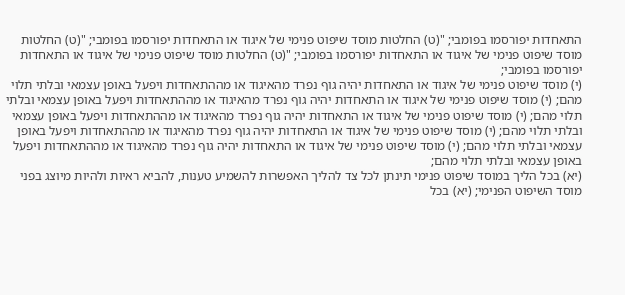התאחדות יפורסמו בפומבי; "(ט) החלטות מוסד שיפוט פנימי של איגוד או התאחדות יפורסמו בפומבי; "(ט) החלטות מוסד שיפוט פנימי של איגוד או התאחדות יפורסמו בפומבי; "(ט) החלטות מוסד שיפוט פנימי של איגוד או התאחדות יפורסמו בפומבי;
(י) מוסד שיפוט פנימי של איגוד או התאחדות יהיה גוף נפרד מהאיגוד או מההתאחדות ויפעל באופן עצמאי ובלתי תלוי מהם; (י) מוסד שיפוט פנימי של איגוד או התאחדות יהיה גוף נפרד מהאיגוד או מההתאחדות ויפעל באופן עצמאי ובלתי תלוי מהם; (י) מוסד שיפוט פנימי של איגוד או התאחדות יהיה גוף נפרד מהאיגוד או מההתאחדות ויפעל באופן עצמאי ובלתי תלוי מהם; (י) מוסד שיפוט פנימי של איגוד או התאחדות יהיה גוף נפרד מהאיגוד או מההתאחדות ויפעל באופן עצמאי ובלתי תלוי מהם; (י) מוסד שיפוט פנימי של איגוד או התאחדות יהיה גוף נפרד מהאיגוד או מההתאחדות ויפעל באופן עצמאי ובלתי תלוי מהם;
(יא) בכל הליך במוסד שיפוט פנימי תינתן לכל צד להליך האפשרות להשמיע טענות, להביא ראיות ולהיות מיוצג בפני מוסד השיפוט הפנימי; (יא) בכל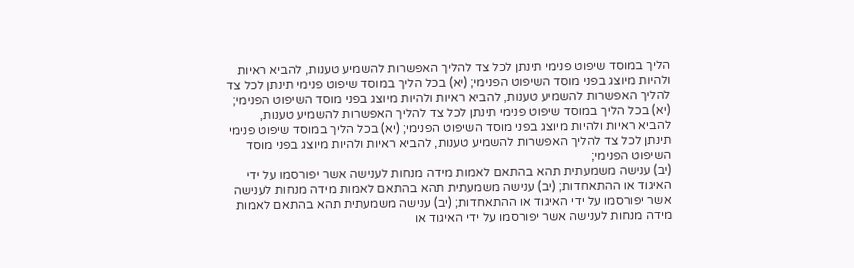הליך במוסד שיפוט פנימי תינתן לכל צד להליך האפשרות להשמיע טענות, להביא ראיות ולהיות מיוצג בפני מוסד השיפוט הפנימי; (יא) בכל הליך במוסד שיפוט פנימי תינתן לכל צד להליך האפשרות להשמיע טענות, להביא ראיות ולהיות מיוצג בפני מוסד השיפוט הפנימי; (יא) בכל הליך במוסד שיפוט פנימי תינתן לכל צד להליך האפשרות להשמיע טענות, להביא ראיות ולהיות מיוצג בפני מוסד השיפוט הפנימי; (יא) בכל הליך במוסד שיפוט פנימי תינתן לכל צד להליך האפשרות להשמיע טענות, להביא ראיות ולהיות מיוצג בפני מוסד השיפוט הפנימי;
(יב) ענישה משמעתית תהא בהתאם לאמות מידה מנחות לענישה אשר יפורסמו על ידי האיגוד או ההתאחדות; (יב) ענישה משמעתית תהא בהתאם לאמות מידה מנחות לענישה אשר יפורסמו על ידי האיגוד או ההתאחדות; (יב) ענישה משמעתית תהא בהתאם לאמות מידה מנחות לענישה אשר יפורסמו על ידי האיגוד או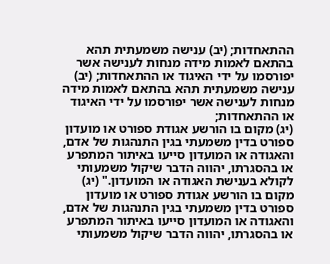ההתאחדות; (יב) ענישה משמעתית תהא בהתאם לאמות מידה מנחות לענישה אשר יפורסמו על ידי האיגוד או ההתאחדות; (יב) ענישה משמעתית תהא בהתאם לאמות מידה מנחות לענישה אשר יפורסמו על ידי האיגוד או ההתאחדות;
(יג) מקום בו הורשע אגודת ספורט או מועדון ספורט בדין משמעתי בגין התנהגות של אדם, והאגודה או המועדון סייעו באיתור המתפרע או בהסגרתו, יהווה הדבר שיקול משמעותי לקולא בענישת האגודה או המועדון." (יג) מקום בו הורשע אגודת ספורט או מועדון ספורט בדין משמעתי בגין התנהגות של אדם, והאגודה או המועדון סייעו באיתור המתפרע או בהסגרתו, יהווה הדבר שיקול משמעותי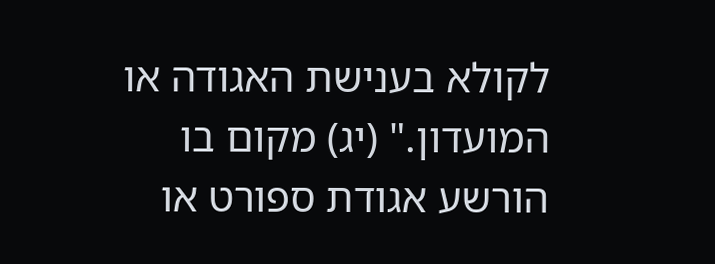לקולא בענישת האגודה או המועדון." (יג) מקום בו הורשע אגודת ספורט או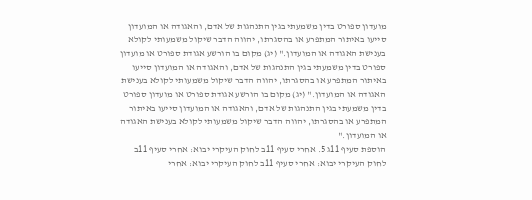מועדון ספורט בדין משמעתי בגין התנהגות של אדם, והאגודה או המועדון סייעו באיתור המתפרע או בהסגרתו, יהווה הדבר שיקול משמעותי לקולא בענישת האגודה או המועדון." (יג) מקום בו הורשע אגודת ספורט או מועדון ספורט בדין משמעתי בגין התנהגות של אדם, והאגודה או המועדון סייעו באיתור המתפרע או בהסגרתו, יהווה הדבר שיקול משמעותי לקולא בענישת האגודה או המועדון." (יג) מקום בו הורשע אגודת ספורט או מועדון ספורט בדין משמעתי בגין התנהגות של אדם, והאגודה או המועדון סייעו באיתור המתפרע או בהסגרתו, יהווה הדבר שיקול משמעותי לקולא בענישת האגודה או המועדון."
הוספת סעיף 11ג 5. אחרי סעיף 11ב לחוק העיקרי יבוא: אחרי סעיף 11ב לחוק העיקרי יבוא: אחרי סעיף 11ב לחוק העיקרי יבוא: אחרי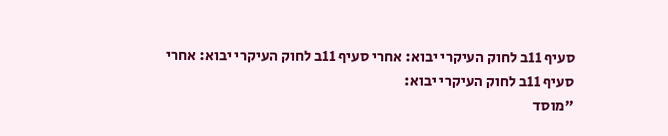סעיף 11ב לחוק העיקרי יבוא: אחרי סעיף 11ב לחוק העיקרי יבוא: אחרי סעיף 11ב לחוק העיקרי יבוא:
"מוסד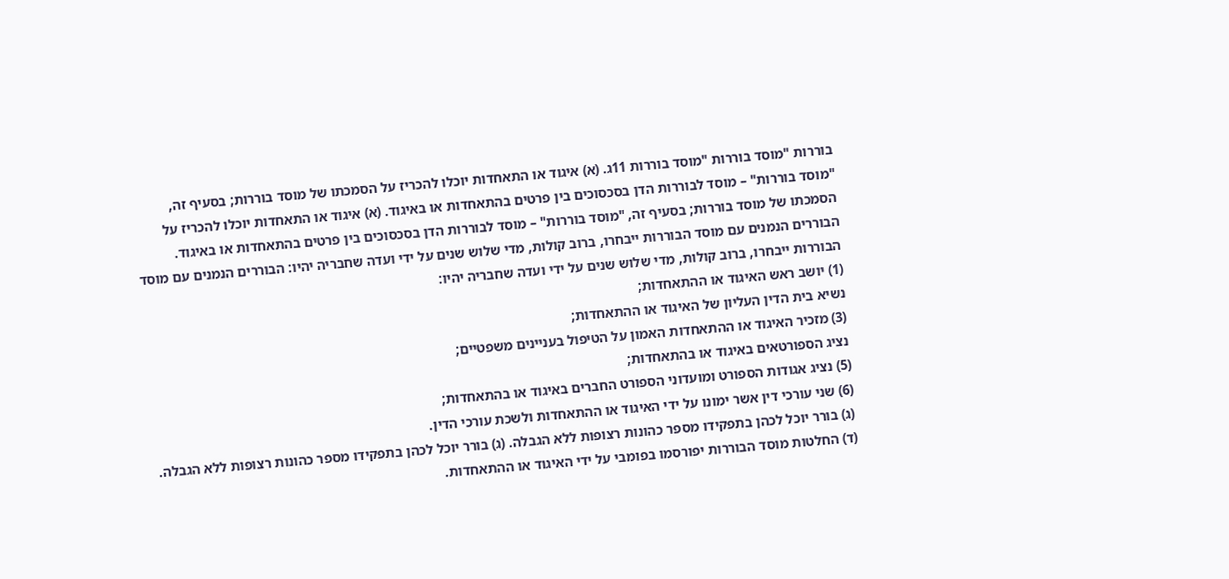בוררות "מוסד בוררות "מוסד בוררות 11ג. (א) איגוד או התאחדות יוכלו להכריז על הסמכתו של מוסד בוררות; בסעיף זה, "מוסד בוררות" – מוסד לבוררות הדן בסכסוכים בין פרטים בהתאחדות או באיגוד. (א) איגוד או התאחדות יוכלו להכריז על הסמכתו של מוסד בוררות; בסעיף זה, "מוסד בוררות" – מוסד לבוררות הדן בסכסוכים בין פרטים בהתאחדות או באיגוד.
הבוררים הנמנים עם מוסד הבוררות ייבחרו, ברוב קולות, מדי שלוש שנים על ידי ועדה שחבריה יהיו: הבוררים הנמנים עם מוסד הבוררות ייבחרו, ברוב קולות, מדי שלוש שנים על ידי ועדה שחבריה יהיו:
(1) יושב ראש האיגוד או ההתאחדות;
נשיא בית הדין העליון של האיגוד או ההתאחדות;
(3) מזכיר האיגוד או ההתאחדות האמון על הטיפול בעניינים משפטיים;
נציג הספורטאים באיגוד או בהתאחדות;
(5) נציג אגודות הספורט ומועדוני הספורט החברים באיגוד או בהתאחדות;
(6) שני עורכי דין אשר ימונו על ידי האיגוד או ההתאחדות ולשכת עורכי הדין.
(ג) בורר יוכל לכהן בתפקידו מספר כהונות רצופות ללא הגבלה. (ג) בורר יוכל לכהן בתפקידו מספר כהונות רצופות ללא הגבלה.
(ד) החלטות מוסד הבוררות יפורסמו בפומבי על ידי האיגוד או ההתאחדות.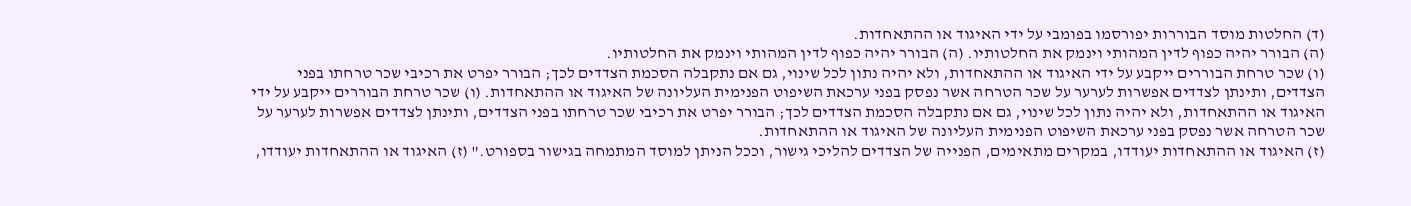(ד) החלטות מוסד הבוררות יפורסמו בפומבי על ידי האיגוד או ההתאחדות.
(ה) הבורר יהיה כפוף לדין המהותי וינמק את החלטותיו. (ה) הבורר יהיה כפוף לדין המהותי וינמק את החלטותיו.
(ו) שכר טרחת הבוררים ייקבע על ידי האיגוד או ההתאחדות, ולא יהיה נתון לכל שינוי, גם אם נתקבלה הסכמת הצדדים לכך; הבורר יפרט את רכיבי שכר טרחתו בפני הצדדים, ותינתן לצדדים אפשרות לערער על שכר הטרחה אשר נפסק בפני ערכאת השיפוט הפנימית העליונה של האיגוד או ההתאחדות. (ו) שכר טרחת הבוררים ייקבע על ידי האיגוד או ההתאחדות, ולא יהיה נתון לכל שינוי, גם אם נתקבלה הסכמת הצדדים לכך; הבורר יפרט את רכיבי שכר טרחתו בפני הצדדים, ותינתן לצדדים אפשרות לערער על שכר הטרחה אשר נפסק בפני ערכאת השיפוט הפנימית העליונה של האיגוד או ההתאחדות.
(ז) האיגוד או ההתאחדות יעודדו, במקרים מתאימים, הפנייה של הצדדים להליכי גישור, וככל הניתן למוסד המתמחה בגישור בספורט." (ז) האיגוד או ההתאחדות יעודדו,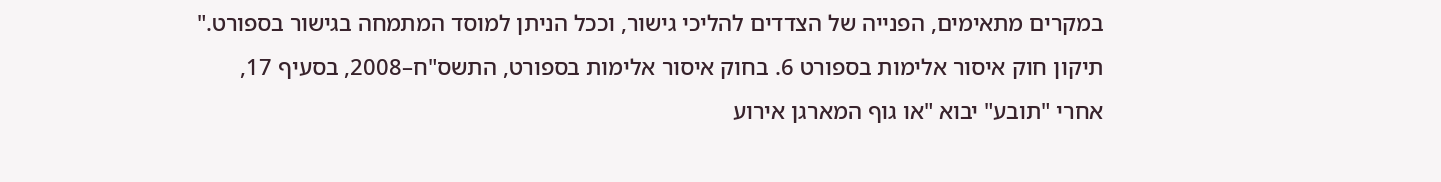במקרים מתאימים, הפנייה של הצדדים להליכי גישור, וככל הניתן למוסד המתמחה בגישור בספורט."
תיקון חוק איסור אלימות בספורט 6. בחוק איסור אלימות בספורט, התשס"ח–2008, בסעיף 17, אחרי "תובע" יבוא "או גוף המארגן אירוע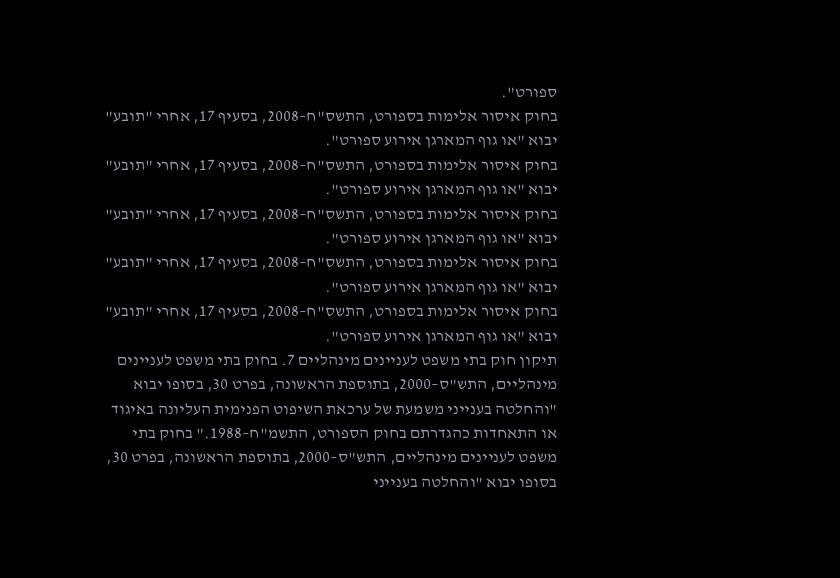ספורט".
בחוק איסור אלימות בספורט, התשס"ח–2008, בסעיף 17, אחרי "תובע" יבוא "או גוף המארגן אירוע ספורט".
בחוק איסור אלימות בספורט, התשס"ח–2008, בסעיף 17, אחרי "תובע" יבוא "או גוף המארגן אירוע ספורט".
בחוק איסור אלימות בספורט, התשס"ח–2008, בסעיף 17, אחרי "תובע" יבוא "או גוף המארגן אירוע ספורט".
בחוק איסור אלימות בספורט, התשס"ח–2008, בסעיף 17, אחרי "תובע" יבוא "או גוף המארגן אירוע ספורט".
בחוק איסור אלימות בספורט, התשס"ח–2008, בסעיף 17, אחרי "תובע" יבוא "או גוף המארגן אירוע ספורט".
תיקון חוק בתי משפט לעניינים מינהליים 7. בחוק בתי משפט לעניינים מינהליים, התש"ס–2000, בתוספת הראשונה, בפרט 30, בסופו יבוא "והחלטה בענייני משמעת של ערכאת השיפוט הפנימית העליונה באיגוד או התאחדות כהגדרתם בחוק הספורט, התשמ"ח–1988." בחוק בתי משפט לעניינים מינהליים, התש"ס–2000, בתוספת הראשונה, בפרט 30, בסופו יבוא "והחלטה בענייני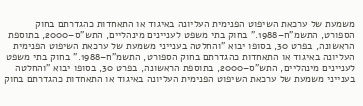משמעת של ערכאת השיפוט הפנימית העליונה באיגוד או התאחדות כהגדרתם בחוק הספורט, התשמ"ח–1988." בחוק בתי משפט לעניינים מינהליים, התש"ס–2000, בתוספת הראשונה, בפרט 30, בסופו יבוא "והחלטה בענייני משמעת של ערכאת השיפוט הפנימית העליונה באיגוד או התאחדות כהגדרתם בחוק הספורט, התשמ"ח–1988." בחוק בתי משפט לעניינים מינהליים, התש"ס–2000, בתוספת הראשונה, בפרט 30, בסופו יבוא "והחלטה בענייני משמעת של ערכאת השיפוט הפנימית העליונה באיגוד או התאחדות כהגדרתם בחוק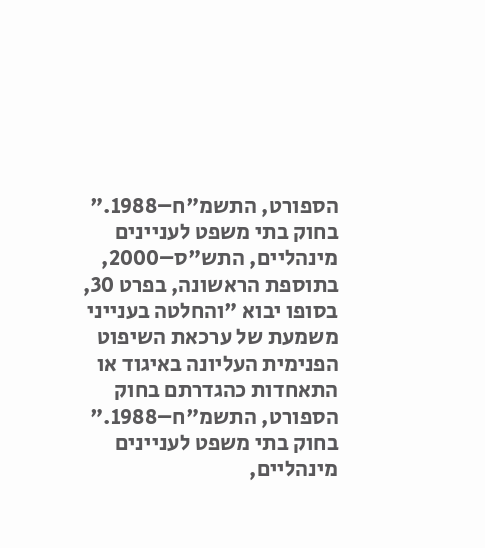הספורט, התשמ"ח–1988." בחוק בתי משפט לעניינים מינהליים, התש"ס–2000, בתוספת הראשונה, בפרט 30, בסופו יבוא "והחלטה בענייני משמעת של ערכאת השיפוט הפנימית העליונה באיגוד או התאחדות כהגדרתם בחוק הספורט, התשמ"ח–1988." בחוק בתי משפט לעניינים מינהליים,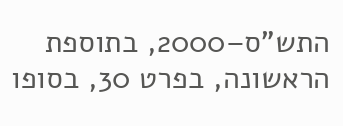התש"ס–2000, בתוספת הראשונה, בפרט 30, בסופו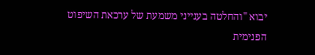יבוא "והחלטה בענייני משמעת של ערכאת השיפוט הפנימית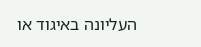העליונה באיגוד או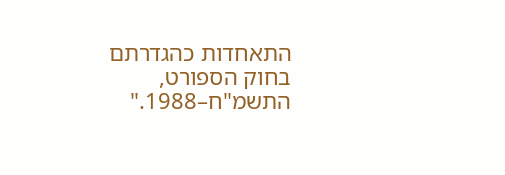התאחדות כהגדרתם בחוק הספורט, התשמ"ח–1988."